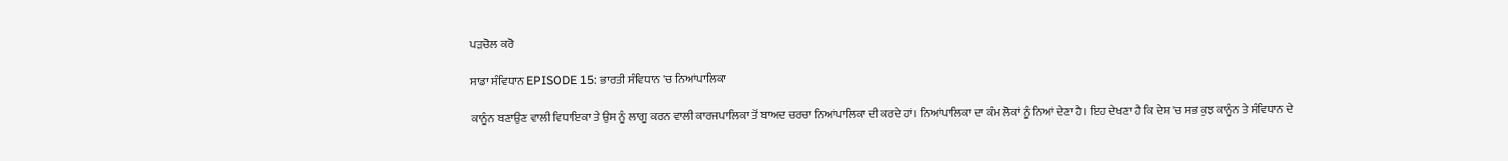ਪੜਚੋਲ ਕਰੋ

ਸਾਡਾ ਸੰਵਿਧਾਨ EPISODE 15: ਭਾਰਤੀ ਸੰਵਿਧਾਨ 'ਚ ਨਿਆਂਪਾਲਿਕਾ

ਕਾਨੂੰਨ ਬਣਾਉਣ ਵਾਲੀ ਵਿਧਾਇਕਾ ਤੇ ਉਸ ਨੂੰ ਲਾਗੂ ਕਰਨ ਵਾਲੀ ਕਾਰਜਪਾਲਿਕਾ ਤੋਂ ਬਾਅਦ ਚਰਚਾ ਨਿਆਂਪਾਲਿਕਾ ਦੀ ਕਰਦੇ ਹਾਂ। ਨਿਆਂਪਾਲਿਕਾ ਦਾ ਕੰਮ ਲੋਕਾਂ ਨੂੰ ਨਿਆਂ ਦੇਣਾ ਹੈ। ਇਹ ਦੇਖਣਾ ਹੈ ਕਿ ਦੇਸ਼ 'ਚ ਸਭ ਕੁਝ ਕਾਨੂੰਨ ਤੇ ਸੰਵਿਧਾਨ ਦੇ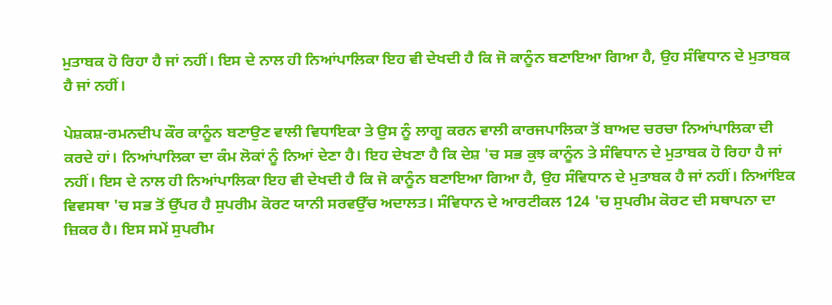ਮੁਤਾਬਕ ਹੋ ਰਿਹਾ ਹੈ ਜਾਂ ਨਹੀਂ। ਇਸ ਦੇ ਨਾਲ ਹੀ ਨਿਆਂਪਾਲਿਕਾ ਇਹ ਵੀ ਦੇਖਦੀ ਹੈ ਕਿ ਜੋ ਕਾਨੂੰਨ ਬਣਾਇਆ ਗਿਆ ਹੈ, ਉਹ ਸੰਵਿਧਾਨ ਦੇ ਮੁਤਾਬਕ ਹੈ ਜਾਂ ਨਹੀਂ।

ਪੇਸ਼ਕਸ਼-ਰਮਨਦੀਪ ਕੌਰ ਕਾਨੂੰਨ ਬਣਾਉਣ ਵਾਲੀ ਵਿਧਾਇਕਾ ਤੇ ਉਸ ਨੂੰ ਲਾਗੂ ਕਰਨ ਵਾਲੀ ਕਾਰਜਪਾਲਿਕਾ ਤੋਂ ਬਾਅਦ ਚਰਚਾ ਨਿਆਂਪਾਲਿਕਾ ਦੀ ਕਰਦੇ ਹਾਂ। ਨਿਆਂਪਾਲਿਕਾ ਦਾ ਕੰਮ ਲੋਕਾਂ ਨੂੰ ਨਿਆਂ ਦੇਣਾ ਹੈ। ਇਹ ਦੇਖਣਾ ਹੈ ਕਿ ਦੇਸ਼ 'ਚ ਸਭ ਕੁਝ ਕਾਨੂੰਨ ਤੇ ਸੰਵਿਧਾਨ ਦੇ ਮੁਤਾਬਕ ਹੋ ਰਿਹਾ ਹੈ ਜਾਂ ਨਹੀਂ। ਇਸ ਦੇ ਨਾਲ ਹੀ ਨਿਆਂਪਾਲਿਕਾ ਇਹ ਵੀ ਦੇਖਦੀ ਹੈ ਕਿ ਜੋ ਕਾਨੂੰਨ ਬਣਾਇਆ ਗਿਆ ਹੈ, ਉਹ ਸੰਵਿਧਾਨ ਦੇ ਮੁਤਾਬਕ ਹੈ ਜਾਂ ਨਹੀਂ। ਨਿਆਂਇਕ ਵਿਵਸਥਾ 'ਚ ਸਭ ਤੋਂ ਉੱਪਰ ਹੈ ਸੁਪਰੀਮ ਕੋਰਟ ਯਾਨੀ ਸਰਵਉੱਚ ਅਦਾਲਤ। ਸੰਵਿਧਾਨ ਦੇ ਆਰਟੀਕਲ 124 'ਚ ਸੁਪਰੀਮ ਕੋਰਟ ਦੀ ਸਥਾਪਨਾ ਦਾ ਜ਼ਿਕਰ ਹੈ। ਇਸ ਸਮੇਂ ਸੁਪਰੀਮ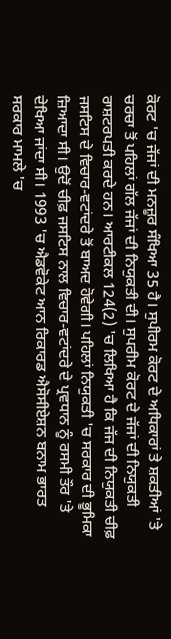ਕੋਰਟ 'ਚ ਜੱਜਾਂ ਦੀ ਮਨਜ਼ੂਰ ਸੰਖਿਆ 35 ਹੈ। ਸੁਪੀਰਮ ਕੋਰਟ ਦੇ ਅਧਿਕਾਰਾਂ ਤੇ ਸ਼ਕਤੀਆਂ 'ਤੇ ਚਰਚਾ ਤੋਂ ਪਹਿਲਾਂ ਗੱਲ ਜੱਜਾਂ ਦੀ ਨਿਯੁਕਤੀ ਦੀ। ਸੁਪਰੀਮ ਕੋਰਟ ਦੇ ਜੱਜਾਂ ਦੀ ਨਿਯੁਕਤੀ ਰਾਸ਼ਟਰਪਤੀ ਕਰਦੇ ਹਨ। ਆਰਟੀਕਲ 124(2) 'ਚ ਲਿਖਿਆ ਹੈ ਕਿ ਜੱਜ ਦੀ ਨਿਯੁਕਤੀ ਚੀਫ਼ ਜਸਟਿਸ ਦੇ ਵਿਚਾਰ-ਵਟਾਂਦਰੇ ਤੋਂ ਬਾਅਦ ਹੋਵੇਗੀ। ਪਹਿਲਾਂ ਨਿਯੁਕਤੀ 'ਚ ਸਰਕਾਰ ਦੀ ਭੂਮਿਕਾ ਜ਼ਿਆਦਾ ਸੀ। ਉਦੋਂ ਚੀਫ਼ ਜਸਟਿਸ ਨਾਲ ਵਿਚਾਰ-ਵਟਾਂਦਰੇ ਦੇ ਪ੍ਰਵਧਾਨ ਨੂੰ ਰਸਮੀ ਤੌਰ 'ਤੇ ਦੇਖਿਆ ਜਾਂਦਾ ਸੀ। 1993 'ਚ ਐਡਵੋਕੇਟ ਆਨ ਰਿਕਾਰਡ ਐਸੋਸੀਏਸ਼ਨ ਬਨਾਮ ਭਾਰਤ ਸਰਕਾਰ ਮਾਮਲੇ 'ਚ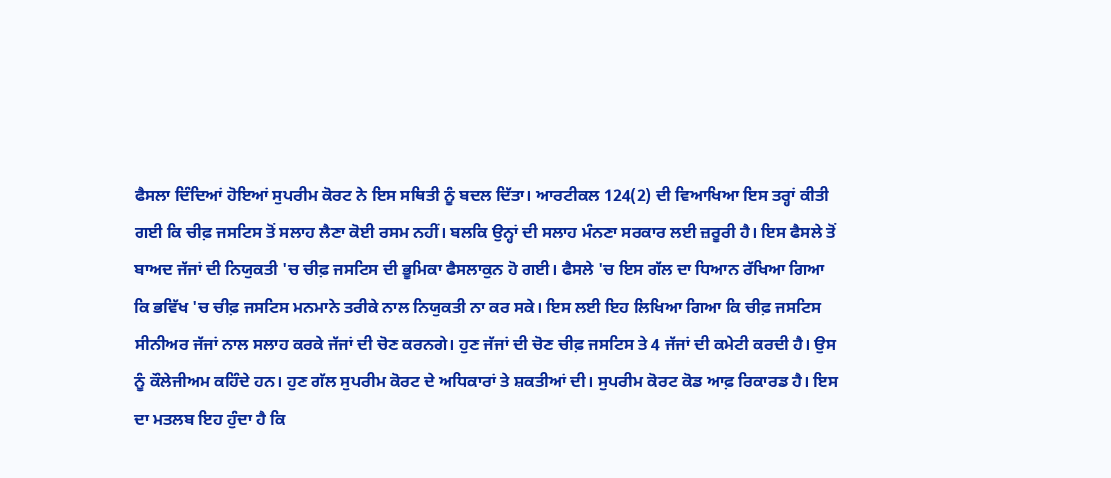ਫੈਸਲਾ ਦਿੰਦਿਆਂ ਹੋਇਆਂ ਸੁਪਰੀਮ ਕੋਰਟ ਨੇ ਇਸ ਸਥਿਤੀ ਨੂੰ ਬਦਲ ਦਿੱਤਾ। ਆਰਟੀਕਲ 124(2) ਦੀ ਵਿਆਖਿਆ ਇਸ ਤਰ੍ਹਾਂ ਕੀਤੀ ਗਈ ਕਿ ਚੀਫ਼ ਜਸਟਿਸ ਤੋਂ ਸਲਾਹ ਲੈਣਾ ਕੋਈ ਰਸਮ ਨਹੀਂ। ਬਲਕਿ ਉਨ੍ਹਾਂ ਦੀ ਸਲਾਹ ਮੰਨਣਾ ਸਰਕਾਰ ਲਈ ਜ਼ਰੂਰੀ ਹੈ। ਇਸ ਫੈਸਲੇ ਤੋਂ ਬਾਅਦ ਜੱਜਾਂ ਦੀ ਨਿਯੁਕਤੀ 'ਚ ਚੀਫ਼ ਜਸਟਿਸ ਦੀ ਭੂਮਿਕਾ ਫੈਸਲਾਕੁਨ ਹੋ ਗਈ। ਫੈਸਲੇ 'ਚ ਇਸ ਗੱਲ ਦਾ ਧਿਆਨ ਰੱਖਿਆ ਗਿਆ ਕਿ ਭਵਿੱਖ 'ਚ ਚੀਫ਼ ਜਸਟਿਸ ਮਨਮਾਨੇ ਤਰੀਕੇ ਨਾਲ ਨਿਯੁਕਤੀ ਨਾ ਕਰ ਸਕੇ। ਇਸ ਲਈ ਇਹ ਲਿਖਿਆ ਗਿਆ ਕਿ ਚੀਫ਼ ਜਸਟਿਸ ਸੀਨੀਅਰ ਜੱਜਾਂ ਨਾਲ ਸਲਾਹ ਕਰਕੇ ਜੱਜਾਂ ਦੀ ਚੋਣ ਕਰਨਗੇ। ਹੁਣ ਜੱਜਾਂ ਦੀ ਚੋਣ ਚੀਫ਼ ਜਸਟਿਸ ਤੇ 4 ਜੱਜਾਂ ਦੀ ਕਮੇਟੀ ਕਰਦੀ ਹੈ। ਉਸ ਨੂੰ ਕੌਲੇਜੀਅਮ ਕਹਿੰਦੇ ਹਨ। ਹੁਣ ਗੱਲ ਸੁਪਰੀਮ ਕੋਰਟ ਦੇ ਅਧਿਕਾਰਾਂ ਤੇ ਸ਼ਕਤੀਆਂ ਦੀ। ਸੁਪਰੀਮ ਕੋਰਟ ਕੋਡ ਆਫ਼ ਰਿਕਾਰਡ ਹੈ। ਇਸ ਦਾ ਮਤਲਬ ਇਹ ਹੁੰਦਾ ਹੈ ਕਿ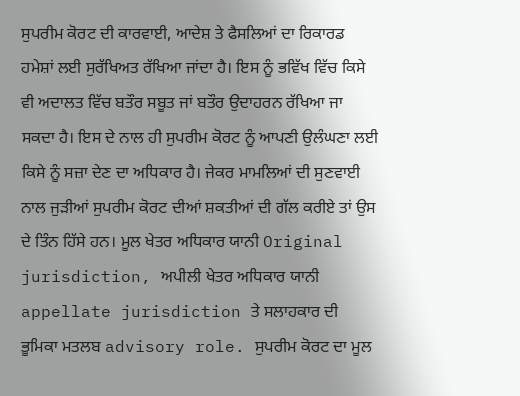ਸੁਪਰੀਮ ਕੋਰਟ ਦੀ ਕਾਰਵਾਈ, ਆਦੇਸ਼ ਤੇ ਫੈਸਲਿਆਂ ਦਾ ਰਿਕਾਰਡ ਹਮੇਸ਼ਾਂ ਲਈ ਸੁਰੱਖਿਅਤ ਰੱਖਿਆ ਜਾਂਦਾ ਹੈ। ਇਸ ਨੂੰ ਭਵਿੱਖ ਵਿੱਚ ਕਿਸੇ ਵੀ ਅਦਾਲਤ ਵਿੱਚ ਬਤੌਰ ਸਬੂਤ ਜਾਂ ਬਤੌਰ ਉਦਾਹਰਨ ਰੱਖਿਆ ਜਾ ਸਕਦਾ ਹੈ। ਇਸ ਦੇ ਨਾਲ ਹੀ ਸੁਪਰੀਮ ਕੋਰਟ ਨੂੰ ਆਪਣੀ ਉਲੰਘਣਾ ਲਈ ਕਿਸੇ ਨੂੰ ਸਜ਼ਾ ਦੇਣ ਦਾ ਅਧਿਕਾਰ ਹੈ। ਜੇਕਰ ਮਾਮਲਿਆਂ ਦੀ ਸੁਣਵਾਈ ਨਾਲ ਜੁੜੀਆਂ ਸੁਪਰੀਮ ਕੋਰਟ ਦੀਆਂ ਸ਼ਕਤੀਆਂ ਦੀ ਗੱਲ ਕਰੀਏ ਤਾਂ ਉਸ ਦੇ ਤਿੰਨ ਹਿੱਸੇ ਹਨ। ਮੂਲ ਖੇਤਰ ਅਧਿਕਾਰ ਯਾਨੀ Original jurisdiction, ਅਪੀਲੀ ਖੇਤਰ ਅਧਿਕਾਰ ਯਾਨੀ appellate jurisdiction ਤੇ ਸਲਾਹਕਾਰ ਦੀ ਭੂਮਿਕਾ ਮਤਲਬ advisory role. ਸੁਪਰੀਮ ਕੋਰਟ ਦਾ ਮੂਲ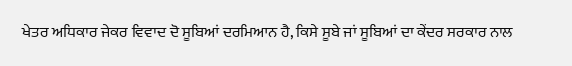ਖੇਤਰ ਅਧਿਕਾਰ ਜੇਕਰ ਵਿਵਾਦ ਦੋ ਸੂਬਿਆਂ ਦਰਮਿਆਨ ਹੈ, ਕਿਸੇ ਸੂਬੇ ਜਾਂ ਸੂਬਿਆਂ ਦਾ ਕੇਂਦਰ ਸਰਕਾਰ ਨਾਲ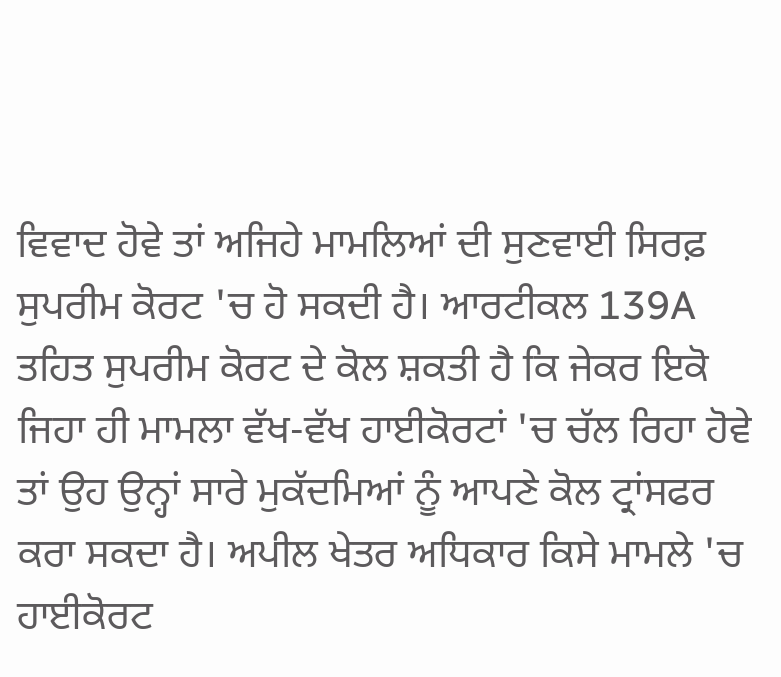ਵਿਵਾਦ ਹੋਵੇ ਤਾਂ ਅਜਿਹੇ ਮਾਮਲਿਆਂ ਦੀ ਸੁਣਵਾਈ ਸਿਰਫ਼ ਸੁਪਰੀਮ ਕੋਰਟ 'ਚ ਹੋ ਸਕਦੀ ਹੈ। ਆਰਟੀਕਲ 139A ਤਹਿਤ ਸੁਪਰੀਮ ਕੋਰਟ ਦੇ ਕੋਲ ਸ਼ਕਤੀ ਹੈ ਕਿ ਜੇਕਰ ਇਕੋ ਜਿਹਾ ਹੀ ਮਾਮਲਾ ਵੱਖ-ਵੱਖ ਹਾਈਕੋਰਟਾਂ 'ਚ ਚੱਲ ਰਿਹਾ ਹੋਵੇ ਤਾਂ ਉਹ ਉਨ੍ਹਾਂ ਸਾਰੇ ਮੁਕੱਦਮਿਆਂ ਨੂੰ ਆਪਣੇ ਕੋਲ ਟ੍ਰਾਂਸਫਰ ਕਰਾ ਸਕਦਾ ਹੈ। ਅਪੀਲ ਖੇਤਰ ਅਧਿਕਾਰ ਕਿਸੇ ਮਾਮਲੇ 'ਚ ਹਾਈਕੋਰਟ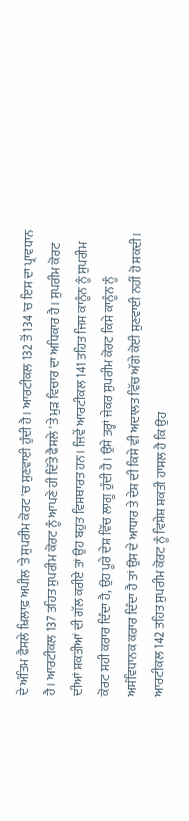ਦੇ ਅੰਤਿਮ ਫੈਸਲੇ ਖ਼ਿਲਾਫ਼ ਅਪੀਲ 'ਤੇ ਸੁਪਰੀਮ ਕੋਰਟ 'ਚ ਸੁਣਵਾਈ ਹੁੰਦੀ ਹੈ। ਆਰਟੀਕਲ 132 ਤੋਂ 134 'ਚ ਇਸ ਦਾ ਪ੍ਰਾਵਧਾਨ ਹੈ। ਆਰਟੀਕਲ 137 ਤਹਿਤ ਸੁਪਰੀਮ ਕੋਰਟ ਨੂੰ ਆਪਣੇ ਹੀ ਦਿੱਤੇ ਫੈਸਲੇ 'ਤੇ ਮੁੜ ਵਿਚਾਰ ਦਾ ਅਧਿਕਾਰ ਹੈ। ਸੁਪਰੀਮ ਕੋਰਟ ਦੀਆਂ ਸ਼ਕਤੀਆਂ ਦੀ ਗੱਲ ਕਰੀਏ ਤਾਂ ਉਹ ਬਹੁਤ ਵਿਸਥਾਰਤ ਹਨ। ਜਿਵੇਂ ਆਰਟੀਕਲ 141 ਤਹਿਤ ਜਿਸ ਕਾਨੂੰਨ ਨੂੰ ਸੁਪਰੀਮ ਕੋਰਟ ਸਹੀ ਕਰਾਰ ਦਿੰਦਾ ਹੈ, ਉਹ ਪੂਰੇ ਦੇਸ਼ ਵਿੱਚ ਲਾਗੂ ਹੁੰਦੀ ਹੈ। ਉਸੇ ਤਰ੍ਹਾਂ ਜੇਕਰ ਸੁਪਰੀਮ ਕੋਰਟ ਕਿਸੇ ਕਾਨੂੰਨ ਨੂੰ ਅਸੰਵਿਧਾਨਕ ਕਰਾਰ ਦਿੰਦਾ ਹੈ ਤਾਂ ਉਸ ਦੇ ਆਧਾਰ ਤੇ ਦੇਸ਼ ਦੀ ਕਿਸੇ ਵੀ ਅਦਾਲਤ ਵਿੱਚ ਅੱਗੇ ਕੋਈ ਸੁਣਵਾਈ ਨਹੀਂ ਹੋ ਸਕਦੀ। ਆਰਟੀਕਲ 142 ਤਹਿਤ ਸੁਪਰੀਮ ਕੋਰਟ ਨੂੰ ਵਿਸ਼ੇਸ਼ ਸ਼ਕਤੀ ਹਾਸਲ ਹੈ ਕਿ ਉਹ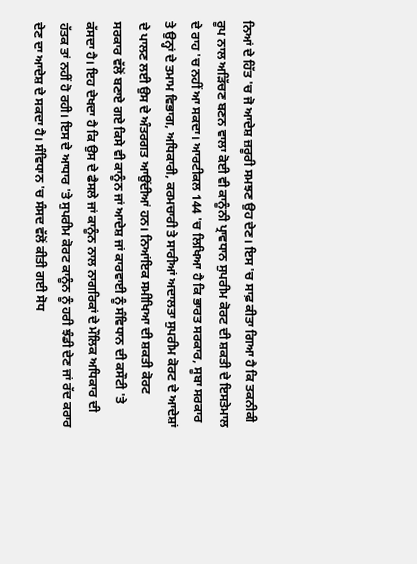ਨਿਆਂ ਦੇ ਹਿੱਤ 'ਚ ਜੋ ਆਦੇਸ਼ ਜ਼ਰੂਰੀ ਸਮਝਣ ਉਹ ਦੇਣ। ਇਸ 'ਚ ਸਾਫ਼ ਕੀਤਾ ਗਿਆ ਹੈ ਕਿ ਤਕਨੀਕੀ ਰੂਪ ਨਾਲ ਅੜਿੱਚਣ ਬਣਨ ਵਾਲਾ ਕੋਈ ਵੀ ਕਾਨੂੰਨੀ ਪ੍ਰਾਵਧਾਨ ਸੁਪਰੀਮ ਕੋਰਟ ਦੀ ਸ਼ਕਤੀ ਦੇ ਇਸਤੇਮਾਲ ਦੇ ਰਾਹ 'ਚ ਨਹੀਂ ਆ ਸਕਦਾ। ਆਰਟੀਕਲ 144 'ਚ ਲਿਖਿਆ ਹੈ ਕਿ ਭਾਰਤ ਸਰਕਾਰ, ਸੂਬਾ ਸਰਕਾਰ ਤੇ ਉਨ੍ਹਾਂ ਦੇ ਤਮਾਮ ਵਿਭਾਗ, ਅਧਿਕਾਰੀ, ਕਰਮਚਾਰੀ ਤੇ ਸਾਰੀਆਂ ਅਦਾਲਤਾ ਸੁਪਰੀਮ ਕੋਰਟ ਦੇ ਆਦੇਸ਼ਾਂ ਦੇ ਪਾਲਣ ਲਈ ਉਸ ਦੇ ਅੰਤਰਗਤ ਆਉਂਦੀਆਂ ਹਨ। ਨਿਆਂਇਕ ਸਮੀਖਿਆ ਦੀ ਸ਼ਕਤੀ ਕੋਰਟ ਸਰਕਾਰ ਵੱਲੋਂ ਬਣਾਏ ਗਏ ਕਿਸੇ ਵੀ ਕਾਨੂੰਨ ਜਾਂ ਆਦੇਸ਼ ਜਾਂ ਕਾਰਵਾਈ ਨੂੰ ਸੰਵਿਧਾਨ ਦੀ ਕਸੌਟੀ 'ਤੇ ਕੱਸਦਾ ਹੈ। ਇਹ ਦੇਖਦਾ ਹੈ ਕਿ ਉਸ ਦੇ ਫੈਸਲੇ ਜਾਂ ਕਾਨੂੰਨ ਨਾਲ ਨਾਗਰਿਕਾਂ ਦੇ ਮੌਲਿਕ ਅਧਿਕਾਰ ਦੀ ਹੱਤਕ ਤਾਂ ਨਹੀਂ ਹੋ ਰਹੀ। ਇਸ ਦੇ ਆਧਾਰ 'ਤੇ ਸੁਪਰੀਮ ਕੋਰਟ ਕਾਨੂੰਨ ਨੂੰ ਹਰੀ ਝੰਡੀ ਦੇਣ ਜਾਂ ਰੱਦ ਕਰਾਰ ਦੇਣ ਦਾ ਆਦੇਸ਼ ਦੇ ਸਕਦਾ ਹੈ। ਸੰਵਿਧਾਨ 'ਚ ਸੰਸਦ ਵੱਲੋਂ ਕੀਤੀ ਗਈ ਸੋਧ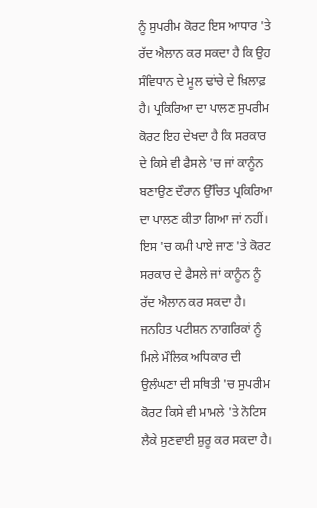ਨੂੰ ਸੁਪਰੀਮ ਕੋਰਟ ਇਸ ਆਧਾਰ 'ਤੇ ਰੱਦ ਐਲਾਨ ਕਰ ਸਕਦਾ ਹੈ ਕਿ ਉਹ ਸੰਵਿਧਾਨ ਦੇ ਮੂਲ ਢਾਂਚੇ ਦੇ ਖ਼ਿਲਾਫ਼ ਹੈ। ਪ੍ਰਕਿਰਿਆ ਦਾ ਪਾਲਣ ਸੁਪਰੀਮ ਕੋਰਟ ਇਹ ਦੇਖਦਾ ਹੈ ਕਿ ਸਰਕਾਰ ਦੇ ਕਿਸੇ ਵੀ ਫੈਸਲੇ 'ਚ ਜਾਂ ਕਾਨੂੰਨ ਬਣਾਉਣ ਦੌਰਾਨ ਉੱਚਿਤ ਪ੍ਰਕਿਰਿਆ ਦਾ ਪਾਲਣ ਕੀਤਾ ਗਿਆ ਜਾਂ ਨਹੀਂ। ਇਸ 'ਚ ਕਮੀ ਪਾਏ ਜਾਣ 'ਤੇ ਕੋਰਟ ਸਰਕਾਰ ਦੇ ਫੈਸਲੇ ਜਾਂ ਕਾਨੂੰਨ ਨੂੰ ਰੱਦ ਐਲਾਨ ਕਰ ਸਕਦਾ ਹੈ। ਜਨਹਿਤ ਪਟੀਸ਼ਨ ਨਾਗਰਿਕਾਂ ਨੂੰ ਮਿਲੇ ਮੌਲਿਕ ਅਧਿਕਾਰ ਦੀ ਉਲੰਘਣਾ ਦੀ ਸਥਿਤੀ 'ਚ ਸੁਪਰੀਮ ਕੋਰਟ ਕਿਸੇ ਵੀ ਮਾਮਲੇ 'ਤੇ ਨੋਟਿਸ ਲੈਕੇ ਸੁਣਵਾਈ ਸ਼ੁਰੂ ਕਰ ਸਕਦਾ ਹੈ।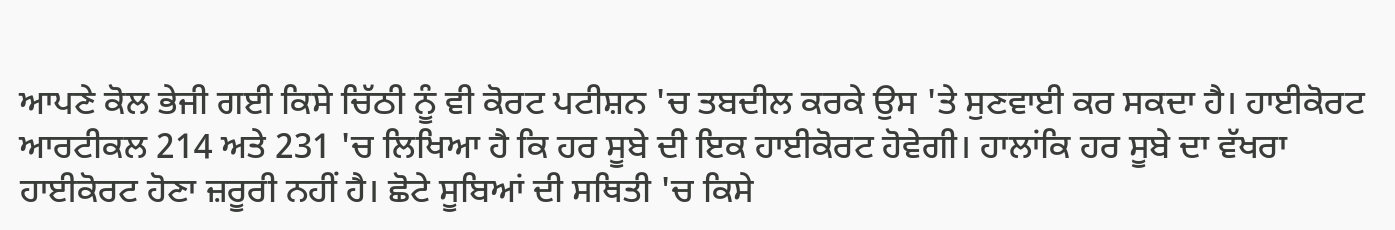ਆਪਣੇ ਕੋਲ ਭੇਜੀ ਗਈ ਕਿਸੇ ਚਿੱਠੀ ਨੂੰ ਵੀ ਕੋਰਟ ਪਟੀਸ਼ਨ 'ਚ ਤਬਦੀਲ ਕਰਕੇ ਉਸ 'ਤੇ ਸੁਣਵਾਈ ਕਰ ਸਕਦਾ ਹੈ। ਹਾਈਕੋਰਟ ਆਰਟੀਕਲ 214 ਅਤੇ 231 'ਚ ਲਿਖਿਆ ਹੈ ਕਿ ਹਰ ਸੂਬੇ ਦੀ ਇਕ ਹਾਈਕੋਰਟ ਹੋਵੇਗੀ। ਹਾਲਾਂਕਿ ਹਰ ਸੂਬੇ ਦਾ ਵੱਖਰਾ ਹਾਈਕੋਰਟ ਹੋਣਾ ਜ਼ਰੂਰੀ ਨਹੀਂ ਹੈ। ਛੋਟੇ ਸੂਬਿਆਂ ਦੀ ਸਥਿਤੀ 'ਚ ਕਿਸੇ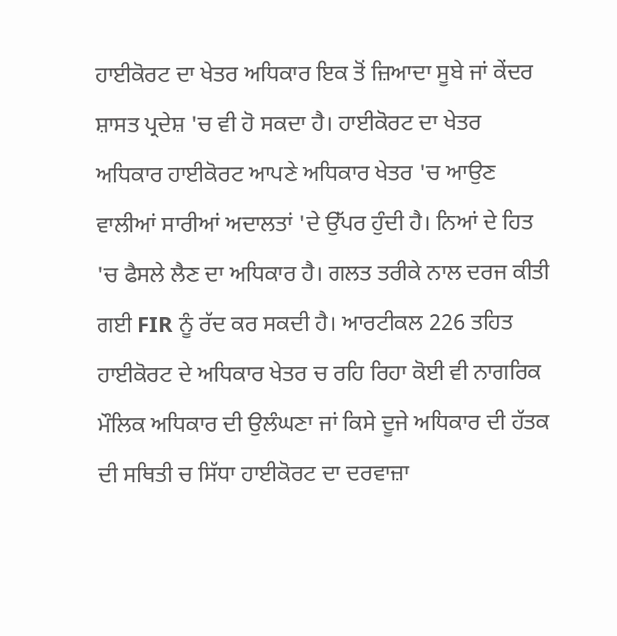ਹਾਈਕੋਰਟ ਦਾ ਖੇਤਰ ਅਧਿਕਾਰ ਇਕ ਤੋਂ ਜ਼ਿਆਦਾ ਸੂਬੇ ਜਾਂ ਕੇਂਦਰ ਸ਼ਾਸਤ ਪ੍ਰਦੇਸ਼ 'ਚ ਵੀ ਹੋ ਸਕਦਾ ਹੈ। ਹਾਈਕੋਰਟ ਦਾ ਖੇਤਰ ਅਧਿਕਾਰ ਹਾਈਕੋਰਟ ਆਪਣੇ ਅਧਿਕਾਰ ਖੇਤਰ 'ਚ ਆਉਣ ਵਾਲੀਆਂ ਸਾਰੀਆਂ ਅਦਾਲਤਾਂ 'ਦੇ ਉੱਪਰ ਹੁੰਦੀ ਹੈ। ਨਿਆਂ ਦੇ ਹਿਤ 'ਚ ਫੈਸਲੇ ਲੈਣ ਦਾ ਅਧਿਕਾਰ ਹੈ। ਗਲਤ ਤਰੀਕੇ ਨਾਲ ਦਰਜ ਕੀਤੀ ਗਈ FIR ਨੂੰ ਰੱਦ ਕਰ ਸਕਦੀ ਹੈ। ਆਰਟੀਕਲ 226 ਤਹਿਤ ਹਾਈਕੋਰਟ ਦੇ ਅਧਿਕਾਰ ਖੇਤਰ ਚ ਰਹਿ ਰਿਹਾ ਕੋਈ ਵੀ ਨਾਗਰਿਕ ਮੌਲਿਕ ਅਧਿਕਾਰ ਦੀ ਉਲੰਘਣਾ ਜਾਂ ਕਿਸੇ ਦੂਜੇ ਅਧਿਕਾਰ ਦੀ ਹੱਤਕ ਦੀ ਸਥਿਤੀ ਚ ਸਿੱਧਾ ਹਾਈਕੋਰਟ ਦਾ ਦਰਵਾਜ਼ਾ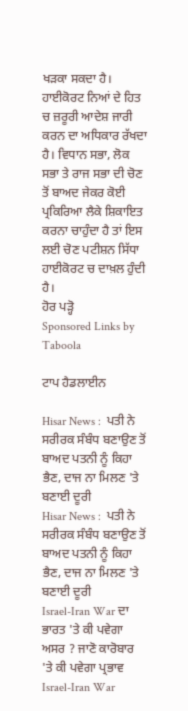ਖੜਕਾ ਸਕਦਾ ਹੈ। ਹਾਈਕੋਰਟ ਨਿਆਂ ਦੇ ਹਿਤ ਚ ਜ਼ਰੂਰੀ ਆਦੇਸ਼ ਜਾਰੀ ਕਰਨ ਦਾ ਅਧਿਕਾਰ ਰੱਖਦਾ ਹੈ। ਵਿਧਾਨ ਸਭਾ, ਲੋਕ ਸਭਾ ਤੇ ਰਾਜ ਸਭਾ ਦੀ ਚੋਣ ਤੋਂ ਬਾਅਦ ਜੇਕਰ ਕੋਈ ਪ੍ਰਕਿਰਿਆ ਲੈਕੇ ਸ਼ਿਕਾਇਤ ਕਰਨਾ ਚਾਹੁੰਦਾ ਹੈ ਤਾਂ ਇਸ ਲਈ ਚੋਣ ਪਟੀਸ਼ਨ ਸਿੱਧਾ ਹਾਈਕੋਰਟ ਚ ਦਾਖ਼ਲ ਹੁੰਦੀ ਹੈ।
ਹੋਰ ਪੜ੍ਹੋ
Sponsored Links by Taboola

ਟਾਪ ਹੈਡਲਾਈਨ

Hisar News :  ਪਤੀ ਨੇ ਸਰੀਰਕ ਸੰਬੰਧ ਬਣਾਉਣ ਤੋਂ ਬਾਅਦ ਪਤਨੀ ਨੂੰ ਕਿਹਾ ਭੈਣ, ਦਾਜ ਨਾ ਮਿਲਣ 'ਤੇ ਬਣਾਈ ਦੂਰੀ
Hisar News :  ਪਤੀ ਨੇ ਸਰੀਰਕ ਸੰਬੰਧ ਬਣਾਉਣ ਤੋਂ ਬਾਅਦ ਪਤਨੀ ਨੂੰ ਕਿਹਾ ਭੈਣ, ਦਾਜ ਨਾ ਮਿਲਣ 'ਤੇ ਬਣਾਈ ਦੂਰੀ
Israel-Iran War ਦਾ ਭਾਰਤ 'ਤੇ ਕੀ ਪਵੇਗਾ ਅਸਰ ? ਜਾਣੋ ਕਾਰੋਬਾਰ 'ਤੇ ਕੀ ਪਵੇਗਾ ਪ੍ਰਭਾਵ
Israel-Iran War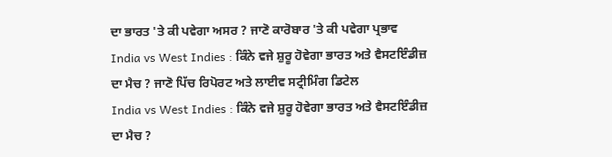ਦਾ ਭਾਰਤ 'ਤੇ ਕੀ ਪਵੇਗਾ ਅਸਰ ? ਜਾਣੋ ਕਾਰੋਬਾਰ 'ਤੇ ਕੀ ਪਵੇਗਾ ਪ੍ਰਭਾਵ
India vs West Indies : ਕਿੰਨੇ ਵਜੇ ਸ਼ੁਰੂ ਹੋਵੇਗਾ ਭਾਰਤ ਅਤੇ ਵੈਸਟਇੰਡੀਜ਼ ਦਾ ਮੈਚ ? ਜਾਣੋ ਪਿੱਚ ਰਿਪੋਰਟ ਅਤੇ ਲਾਈਵ ਸਟ੍ਰੀਮਿੰਗ ਡਿਟੇਲ
India vs West Indies : ਕਿੰਨੇ ਵਜੇ ਸ਼ੁਰੂ ਹੋਵੇਗਾ ਭਾਰਤ ਅਤੇ ਵੈਸਟਇੰਡੀਜ਼ ਦਾ ਮੈਚ ?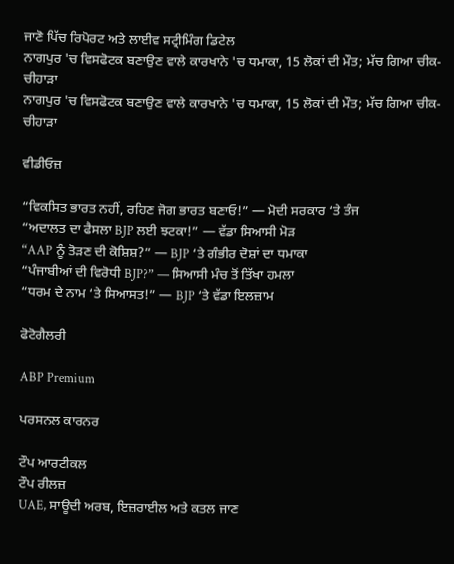ਜਾਣੋ ਪਿੱਚ ਰਿਪੋਰਟ ਅਤੇ ਲਾਈਵ ਸਟ੍ਰੀਮਿੰਗ ਡਿਟੇਲ
ਨਾਗਪੁਰ 'ਚ ਵਿਸਫੋਟਕ ਬਣਾਉਣ ਵਾਲੇ ਕਾਰਖਾਨੇ 'ਚ ਧਮਾਕਾ, 15 ਲੋਕਾਂ ਦੀ ਮੌਤ; ਮੱਚ ਗਿਆ ਚੀਕ-ਚੀਹਾੜਾ
ਨਾਗਪੁਰ 'ਚ ਵਿਸਫੋਟਕ ਬਣਾਉਣ ਵਾਲੇ ਕਾਰਖਾਨੇ 'ਚ ਧਮਾਕਾ, 15 ਲੋਕਾਂ ਦੀ ਮੌਤ; ਮੱਚ ਗਿਆ ਚੀਕ-ਚੀਹਾੜਾ

ਵੀਡੀਓਜ਼

“ਵਿਕਸਿਤ ਭਾਰਤ ਨਹੀਂ, ਰਹਿਣ ਜੋਗ ਭਾਰਤ ਬਣਾਓ!” — ਮੋਦੀ ਸਰਕਾਰ ‘ਤੇ ਤੰਜ
“ਅਦਾਲਤ ਦਾ ਫੈਸਲਾ BJP ਲਈ ਝਟਕਾ!” — ਵੱਡਾ ਸਿਆਸੀ ਮੋੜ
“AAP ਨੂੰ ਤੋੜਣ ਦੀ ਕੋਸ਼ਿਸ਼?” — BJP ‘ਤੇ ਗੰਭੀਰ ਦੋਸ਼ਾਂ ਦਾ ਧਮਾਕਾ
“ਪੰਜਾਬੀਆਂ ਦੀ ਵਿਰੋਧੀ BJP?” — ਸਿਆਸੀ ਮੰਚ ਤੋਂ ਤਿੱਖਾ ਹਮਲਾ
“ਧਰਮ ਦੇ ਨਾਮ ‘ਤੇ ਸਿਆਸਤ!” — BJP ‘ਤੇ ਵੱਡਾ ਇਲਜ਼ਾਮ

ਫੋਟੋਗੈਲਰੀ

ABP Premium

ਪਰਸਨਲ ਕਾਰਨਰ

ਟੌਪ ਆਰਟੀਕਲ
ਟੌਪ ਰੀਲਜ਼
UAE, ਸਾਊਦੀ ਅਰਬ, ਇਜ਼ਰਾਈਲ ਅਤੇ ਕਤਲ ਜਾਣ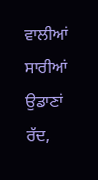ਵਾਲੀਆਂ ਸਾਰੀਆਂ ਉਡਾਣਾਂ ਰੱਦ,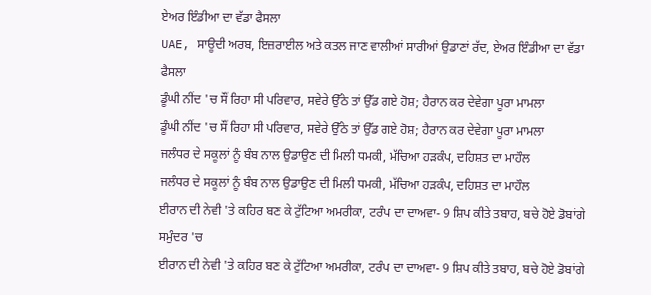ਏਅਰ ਇੰਡੀਆ ਦਾ ਵੱਡਾ ਫੈਸਲਾ
UAE, ਸਾਊਦੀ ਅਰਬ, ਇਜ਼ਰਾਈਲ ਅਤੇ ਕਤਲ ਜਾਣ ਵਾਲੀਆਂ ਸਾਰੀਆਂ ਉਡਾਣਾਂ ਰੱਦ, ਏਅਰ ਇੰਡੀਆ ਦਾ ਵੱਡਾ ਫੈਸਲਾ
ਡੂੰਘੀ ਨੀਂਦ 'ਚ ਸੌਂ ਰਿਹਾ ਸੀ ਪਰਿਵਾਰ, ਸਵੇਰੇ ਉੱਠੇ ਤਾਂ ਉੱਡ ਗਏ ਹੋਸ਼; ਹੈਰਾਨ ਕਰ ਦੇਵੇਗਾ ਪੂਰਾ ਮਾਮਲਾ
ਡੂੰਘੀ ਨੀਂਦ 'ਚ ਸੌਂ ਰਿਹਾ ਸੀ ਪਰਿਵਾਰ, ਸਵੇਰੇ ਉੱਠੇ ਤਾਂ ਉੱਡ ਗਏ ਹੋਸ਼; ਹੈਰਾਨ ਕਰ ਦੇਵੇਗਾ ਪੂਰਾ ਮਾਮਲਾ
ਜਲੰਧਰ ਦੇ ਸਕੂਲਾਂ ਨੂੰ ਬੰਬ ਨਾਲ ਉਡਾਉਣ ਦੀ ਮਿਲੀ ਧਮਕੀ, ਮੱਚਿਆ ਹੜਕੰਪ, ਦਹਿਸ਼ਤ ਦਾ ਮਾਹੌਲ
ਜਲੰਧਰ ਦੇ ਸਕੂਲਾਂ ਨੂੰ ਬੰਬ ਨਾਲ ਉਡਾਉਣ ਦੀ ਮਿਲੀ ਧਮਕੀ, ਮੱਚਿਆ ਹੜਕੰਪ, ਦਹਿਸ਼ਤ ਦਾ ਮਾਹੌਲ
ਈਰਾਨ ਦੀ ਨੇਵੀ 'ਤੇ ਕਹਿਰ ਬਣ ਕੇ ਟੁੱਟਿਆ ਅਮਰੀਕਾ, ਟਰੰਪ ਦਾ ਦਾਅਵਾ- 9 ਸ਼ਿਪ ਕੀਤੇ ਤਬਾਹ, ਬਚੇ ਹੋਏ ਡੋਬਾਂਗੇ ਸਮੁੰਦਰ 'ਚ
ਈਰਾਨ ਦੀ ਨੇਵੀ 'ਤੇ ਕਹਿਰ ਬਣ ਕੇ ਟੁੱਟਿਆ ਅਮਰੀਕਾ, ਟਰੰਪ ਦਾ ਦਾਅਵਾ- 9 ਸ਼ਿਪ ਕੀਤੇ ਤਬਾਹ, ਬਚੇ ਹੋਏ ਡੋਬਾਂਗੇ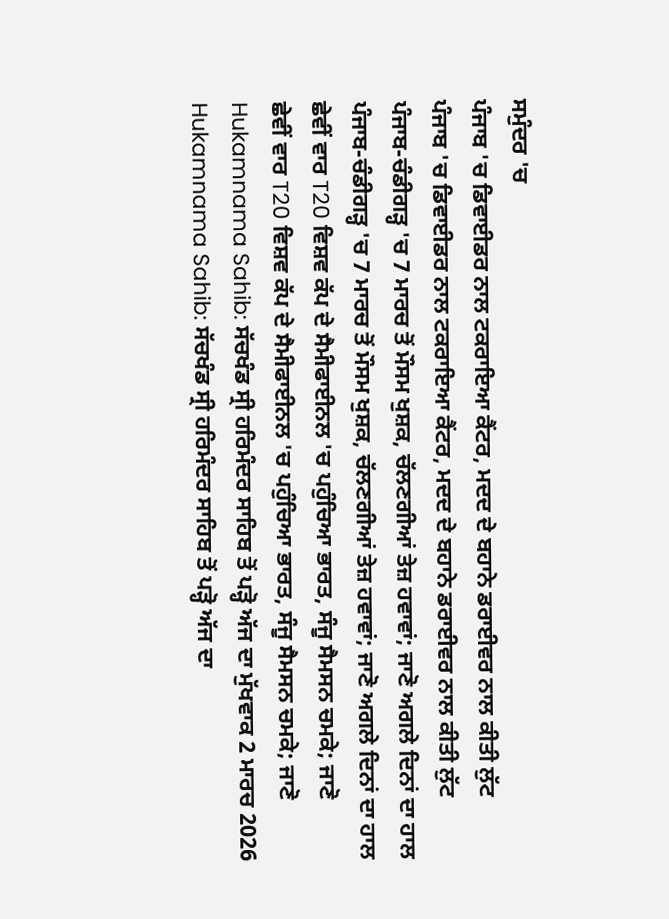ਸਮੁੰਦਰ 'ਚ
ਪੰਜਾਬ 'ਚ ਡਿਵਾਈਡਰ ਨਾਲ ਟਕਰਾਇਆ ਕੈਂਟਰ, ਮਦਦ ਦੇ ਬਹਾਨੇ ਡਰਾਈਵਰ ਨਾਲ ਕੀਤੀ ਲੁੱਟ
ਪੰਜਾਬ 'ਚ ਡਿਵਾਈਡਰ ਨਾਲ ਟਕਰਾਇਆ ਕੈਂਟਰ, ਮਦਦ ਦੇ ਬਹਾਨੇ ਡਰਾਈਵਰ ਨਾਲ ਕੀਤੀ ਲੁੱਟ
ਪੰਜਾਬ-ਚੰਡੀਗੜ੍ਹ 'ਚ 7 ਮਾਰਚ ਤੋਂ ਮੌਸਮ ਖੁਸ਼ਕ, ਚੱਲਣਗੀਆਂ ਤੇਜ਼ ਹਵਾਵਾਂ; ਜਾਣੋ ਅਗਲੇ ਦਿਨਾਂ ਦਾ ਹਾਲ
ਪੰਜਾਬ-ਚੰਡੀਗੜ੍ਹ 'ਚ 7 ਮਾਰਚ ਤੋਂ ਮੌਸਮ ਖੁਸ਼ਕ, ਚੱਲਣਗੀਆਂ ਤੇਜ਼ ਹਵਾਵਾਂ; ਜਾਣੋ ਅਗਲੇ ਦਿਨਾਂ ਦਾ ਹਾਲ
ਛੇਵੀਂ ਵਾਰ T20 ਵਿਸ਼ਵ ਕੱਪ ਦੇ ਸੈਮੀਫਾਈਨਲ 'ਚ ਪਹੁੰਚਿਆ ਭਾਰਤ, ਸੰਜੂ ਸੈਮਸਨ ਚਮਕੇ; ਜਾਣੋ
ਛੇਵੀਂ ਵਾਰ T20 ਵਿਸ਼ਵ ਕੱਪ ਦੇ ਸੈਮੀਫਾਈਨਲ 'ਚ ਪਹੁੰਚਿਆ ਭਾਰਤ, ਸੰਜੂ ਸੈਮਸਨ ਚਮਕੇ; ਜਾਣੋ
Hukamnama Sahib: ਸੱਚਖੰਡ ਸ੍ਰੀ ਹਰਿਮੰਦਰ ਸਾਹਿਬ ਤੋਂ ਪੜ੍ਹੋ ਅੱਜ ਦਾ ਮੁੱਖਵਾਕ 2 ਮਾਰਚ 2026
Hukamnama Sahib: ਸੱਚਖੰਡ ਸ੍ਰੀ ਹਰਿਮੰਦਰ ਸਾਹਿਬ ਤੋਂ ਪੜ੍ਹੋ ਅੱਜ ਦਾ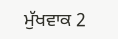ਮੁੱਖਵਾਕ 2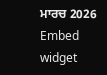ਮਾਰਚ 2026
Embed widget